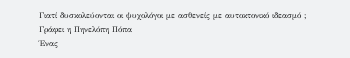Γιατί δυσκολεύονται οι ψυχολόγοι με ασθενείς με αυτοκτονικό ιδεασμό ;
Γράφει η Πηνελόπη Πόπα
Ένας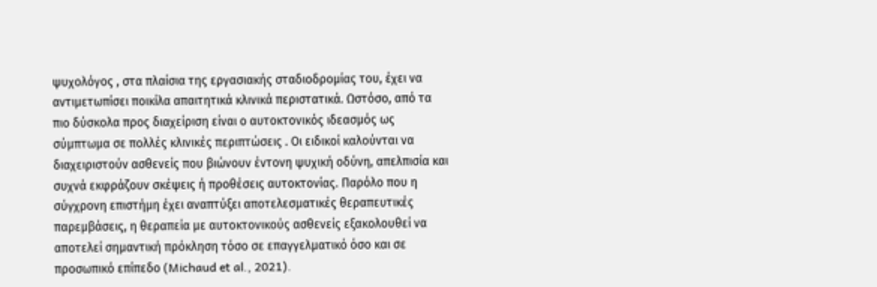ψυχολόγος , στα πλαίσια της εργασιακής σταδιοδρομίας του, έχει να αντιμετωπίσει ποικίλα απαιτητικά κλινικά περιστατικά. Ωστόσο, από τα πιο δύσκολα προς διαχείριση είναι ο αυτοκτονικός ιδεασμός ως σύμπτωμα σε πολλές κλινικές περιπτώσεις . Οι ειδικοί καλούνται να διαχειριστούν ασθενείς που βιώνουν έντονη ψυχική οδύνη, απελπισία και συχνά εκφράζουν σκέψεις ή προθέσεις αυτοκτονίας. Παρόλο που η σύγχρονη επιστήμη έχει αναπτύξει αποτελεσματικές θεραπευτικές παρεμβάσεις, η θεραπεία με αυτοκτονικούς ασθενείς εξακολουθεί να αποτελεί σημαντική πρόκληση τόσο σε επαγγελματικό όσο και σε προσωπικό επίπεδο (Michaud et al., 2021).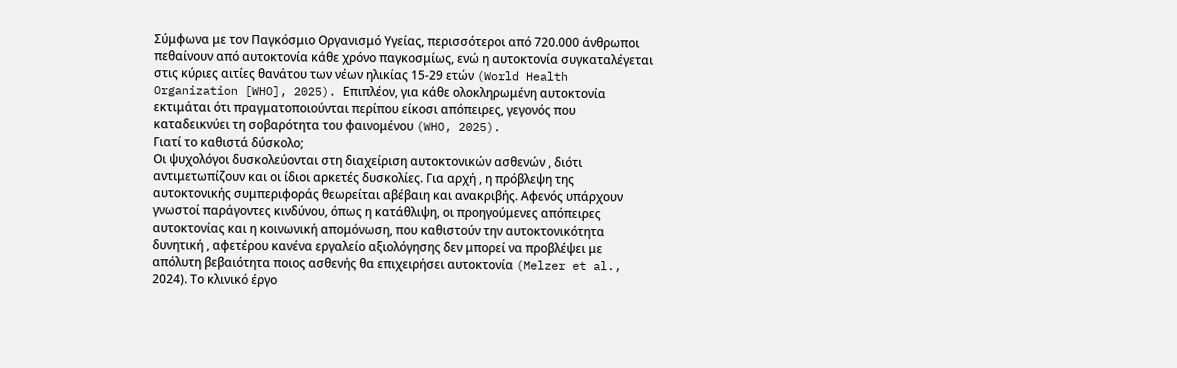Σύμφωνα με τον Παγκόσμιο Οργανισμό Υγείας, περισσότεροι από 720.000 άνθρωποι πεθαίνουν από αυτοκτονία κάθε χρόνο παγκοσμίως, ενώ η αυτοκτονία συγκαταλέγεται στις κύριες αιτίες θανάτου των νέων ηλικίας 15-29 ετών (World Health Organization [WHO], 2025). Επιπλέον, για κάθε ολοκληρωμένη αυτοκτονία εκτιμάται ότι πραγματοποιούνται περίπου είκοσι απόπειρες, γεγονός που καταδεικνύει τη σοβαρότητα του φαινομένου (WHO, 2025).
Γιατί το καθιστά δύσκολο;
Οι ψυχολόγοι δυσκολεύονται στη διαχείριση αυτοκτονικών ασθενών , διότι αντιμετωπίζουν και οι ίδιοι αρκετές δυσκολίες. Για αρχή , η πρόβλεψη της αυτοκτονικής συμπεριφοράς θεωρείται αβέβαιη και ανακριβής. Αφενός υπάρχουν γνωστοί παράγοντες κινδύνου, όπως η κατάθλιψη, οι προηγούμενες απόπειρες αυτοκτονίας και η κοινωνική απομόνωση, που καθιστούν την αυτοκτονικότητα δυνητική , αφετέρου κανένα εργαλείο αξιολόγησης δεν μπορεί να προβλέψει με απόλυτη βεβαιότητα ποιος ασθενής θα επιχειρήσει αυτοκτονία (Melzer et al., 2024). Το κλινικό έργο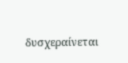δυσχεραίνεται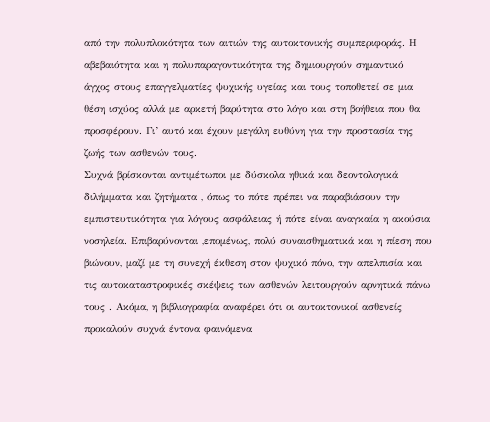από την πολυπλοκότητα των αιτιών της αυτοκτονικής συμπεριφοράς. Η αβεβαιότητα και η πολυπαραγοντικότητα της δημιουργούν σημαντικό άγχος στους επαγγελματίες ψυχικής υγείας και τους τοποθετεί σε μια θέση ισχύος αλλά με αρκετή βαρύτητα στο λόγο και στη βοήθεια που θα προσφέρουν. Γι’ αυτό και έχουν μεγάλη ευθύνη για την προστασία της ζωής των ασθενών τους.
Συχνά βρίσκονται αντιμέτωποι με δύσκολα ηθικά και δεοντολογικά διλήμματα και ζητήματα , όπως το πότε πρέπει να παραβιάσουν την εμπιστευτικότητα για λόγους ασφάλειας ή πότε είναι αναγκαία η ακούσια νοσηλεία. Επιβαρύνονται ,επομένως, πολύ συναισθηματικά και η πίεση που βιώνουν, μαζί με τη συνεχή έκθεση στον ψυχικό πόνο, την απελπισία και τις αυτοκαταστροφικές σκέψεις των ασθενών λειτουργούν αρνητικά πάνω τους . Ακόμα, η βιβλιογραφία αναφέρει ότι οι αυτοκτονικοί ασθενείς προκαλούν συχνά έντονα φαινόμενα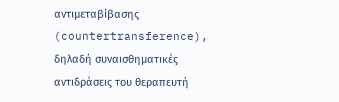αντιμεταβίβασης (countertransference), δηλαδή συναισθηματικές αντιδράσεις του θεραπευτή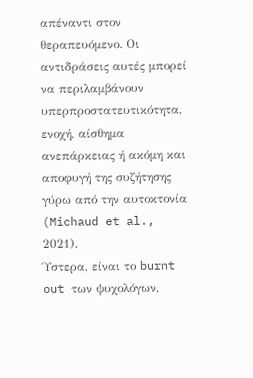απέναντι στον θεραπευόμενο. Οι αντιδράσεις αυτές μπορεί να περιλαμβάνουν υπερπροστατευτικότητα, ενοχή, αίσθημα ανεπάρκειας ή ακόμη και αποφυγή της συζήτησης γύρω από την αυτοκτονία (Michaud et al., 2021).
Ύστερα, είναι το burnt out των ψυχολόγων,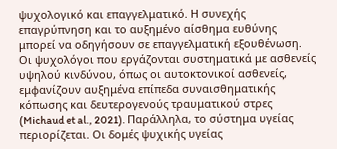ψυχολογικό και επαγγελματικό. Η συνεχής επαγρύπνηση και το αυξημένο αίσθημα ευθύνης μπορεί να οδηγήσουν σε επαγγελματική εξουθένωση. Οι ψυχολόγοι που εργάζονται συστηματικά με ασθενείς υψηλού κινδύνου, όπως οι αυτοκτονικοί ασθενείς, εμφανίζουν αυξημένα επίπεδα συναισθηματικής κόπωσης και δευτερογενούς τραυματικού στρες (Michaud et al., 2021). Παράλληλα, το σύστημα υγείας περιορίζεται. Οι δομές ψυχικής υγείας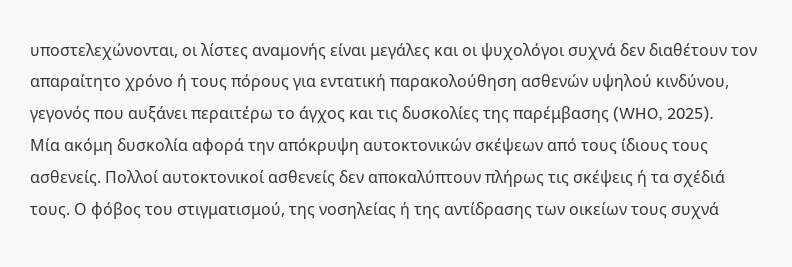υποστελεχώνονται, οι λίστες αναμονής είναι μεγάλες και οι ψυχολόγοι συχνά δεν διαθέτουν τον απαραίτητο χρόνο ή τους πόρους για εντατική παρακολούθηση ασθενών υψηλού κινδύνου, γεγονός που αυξάνει περαιτέρω το άγχος και τις δυσκολίες της παρέμβασης (WHO, 2025).
Μία ακόμη δυσκολία αφορά την απόκρυψη αυτοκτονικών σκέψεων από τους ίδιους τους ασθενείς. Πολλοί αυτοκτονικοί ασθενείς δεν αποκαλύπτουν πλήρως τις σκέψεις ή τα σχέδιά τους. Ο φόβος του στιγματισμού, της νοσηλείας ή της αντίδρασης των οικείων τους συχνά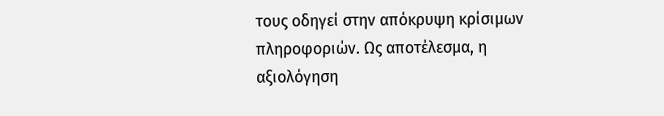τους οδηγεί στην απόκρυψη κρίσιμων πληροφοριών. Ως αποτέλεσμα, η αξιολόγηση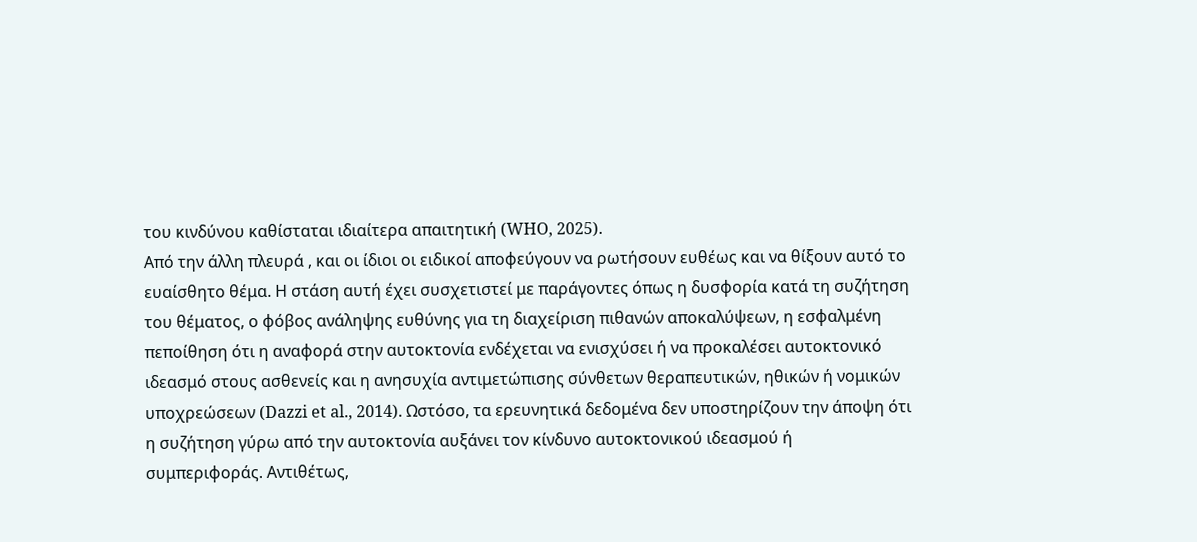του κινδύνου καθίσταται ιδιαίτερα απαιτητική (WHO, 2025).
Από την άλλη πλευρά , και οι ίδιοι οι ειδικοί αποφεύγουν να ρωτήσουν ευθέως και να θίξουν αυτό το ευαίσθητο θέμα. Η στάση αυτή έχει συσχετιστεί με παράγοντες όπως η δυσφορία κατά τη συζήτηση του θέματος, ο φόβος ανάληψης ευθύνης για τη διαχείριση πιθανών αποκαλύψεων, η εσφαλμένη πεποίθηση ότι η αναφορά στην αυτοκτονία ενδέχεται να ενισχύσει ή να προκαλέσει αυτοκτονικό ιδεασμό στους ασθενείς και η ανησυχία αντιμετώπισης σύνθετων θεραπευτικών, ηθικών ή νομικών υποχρεώσεων (Dazzi et al., 2014). Ωστόσο, τα ερευνητικά δεδομένα δεν υποστηρίζουν την άποψη ότι η συζήτηση γύρω από την αυτοκτονία αυξάνει τον κίνδυνο αυτοκτονικού ιδεασμού ή συμπεριφοράς. Αντιθέτως,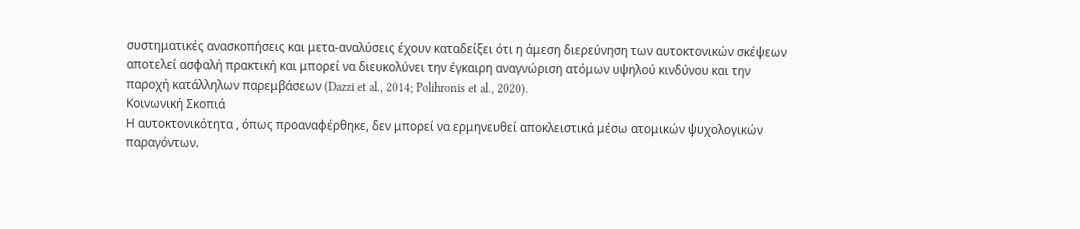συστηματικές ανασκοπήσεις και μετα-αναλύσεις έχουν καταδείξει ότι η άμεση διερεύνηση των αυτοκτονικών σκέψεων αποτελεί ασφαλή πρακτική και μπορεί να διευκολύνει την έγκαιρη αναγνώριση ατόμων υψηλού κινδύνου και την παροχή κατάλληλων παρεμβάσεων (Dazzi et al., 2014; Polihronis et al., 2020).
Κοινωνική Σκοπιά
Η αυτοκτονικότητα , όπως προαναφέρθηκε, δεν μπορεί να ερμηνευθεί αποκλειστικά μέσω ατομικών ψυχολογικών παραγόντων.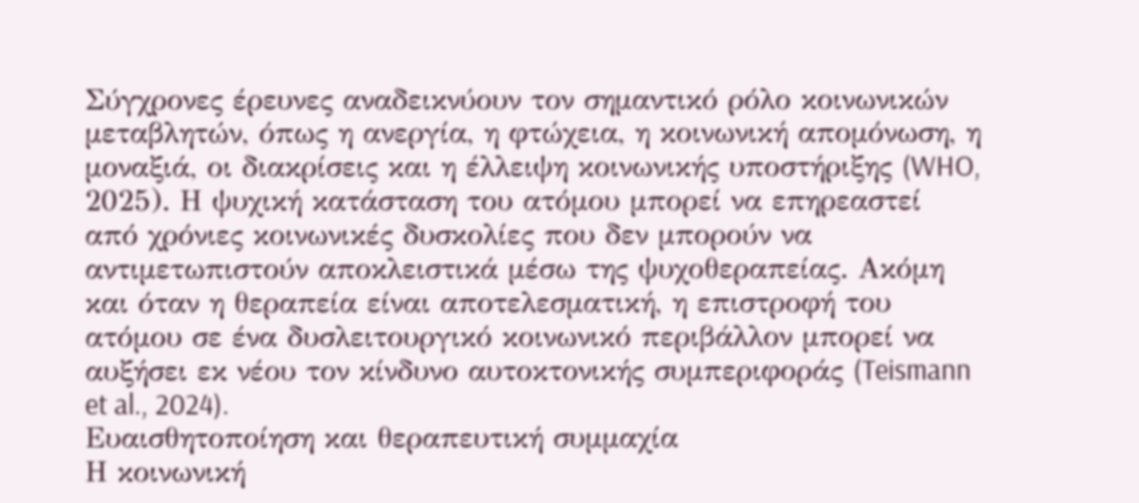Σύγχρονες έρευνες αναδεικνύουν τον σημαντικό ρόλο κοινωνικών μεταβλητών, όπως η ανεργία, η φτώχεια, η κοινωνική απομόνωση, η μοναξιά, οι διακρίσεις και η έλλειψη κοινωνικής υποστήριξης (WHO, 2025). Η ψυχική κατάσταση του ατόμου μπορεί να επηρεαστεί από χρόνιες κοινωνικές δυσκολίες που δεν μπορούν να αντιμετωπιστούν αποκλειστικά μέσω της ψυχοθεραπείας. Ακόμη και όταν η θεραπεία είναι αποτελεσματική, η επιστροφή του ατόμου σε ένα δυσλειτουργικό κοινωνικό περιβάλλον μπορεί να αυξήσει εκ νέου τον κίνδυνο αυτοκτονικής συμπεριφοράς (Teismann et al., 2024).
Ευαισθητοποίηση και θεραπευτική συμμαχία
Η κοινωνική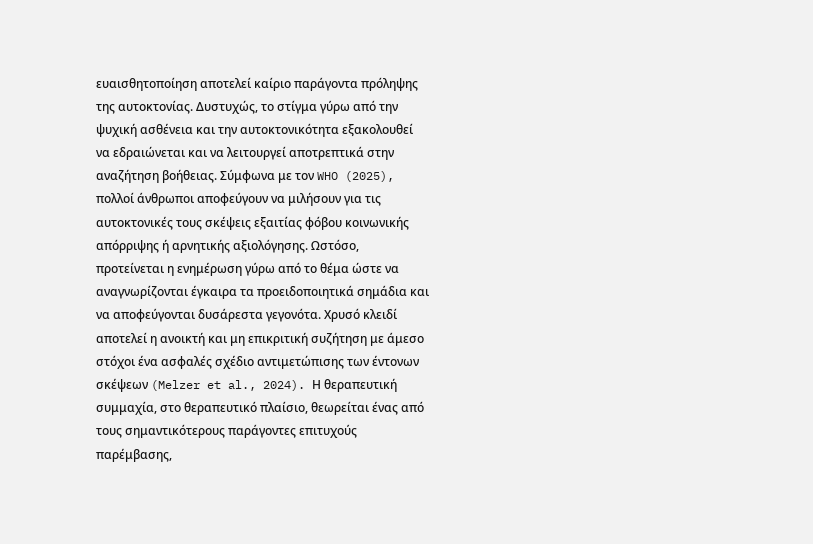ευαισθητοποίηση αποτελεί καίριο παράγοντα πρόληψης της αυτοκτονίας. Δυστυχώς, το στίγμα γύρω από την ψυχική ασθένεια και την αυτοκτονικότητα εξακολουθεί να εδραιώνεται και να λειτουργεί αποτρεπτικά στην αναζήτηση βοήθειας. Σύμφωνα με τον WHO (2025), πολλοί άνθρωποι αποφεύγουν να μιλήσουν για τις αυτοκτονικές τους σκέψεις εξαιτίας φόβου κοινωνικής απόρριψης ή αρνητικής αξιολόγησης. Ωστόσο, προτείνεται η ενημέρωση γύρω από το θέμα ώστε να αναγνωρίζονται έγκαιρα τα προειδοποιητικά σημάδια και να αποφεύγονται δυσάρεστα γεγονότα. Χρυσό κλειδί αποτελεί η ανοικτή και μη επικριτική συζήτηση με άμεσο στόχοι ένα ασφαλές σχέδιο αντιμετώπισης των έντονων σκέψεων (Melzer et al., 2024). Η θεραπευτική συμμαχία, στο θεραπευτικό πλαίσιο, θεωρείται ένας από τους σημαντικότερους παράγοντες επιτυχούς παρέμβασης,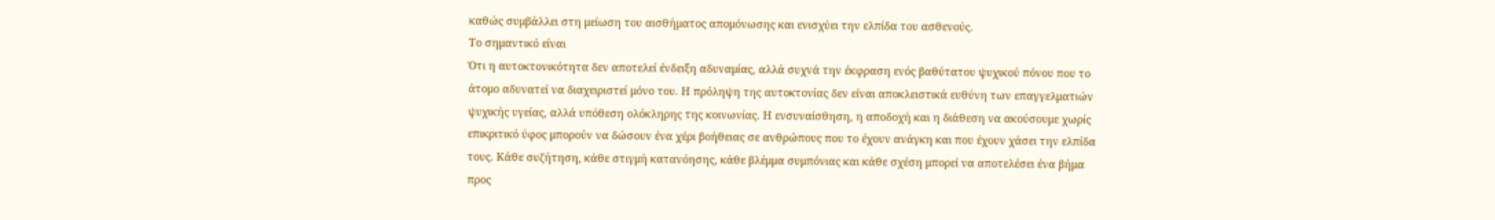καθώς συμβάλλει στη μείωση του αισθήματος απομόνωσης και ενισχύει την ελπίδα του ασθενούς.
Το σημαντικό είναι
Ότι η αυτοκτονικότητα δεν αποτελεί ένδειξη αδυναμίας, αλλά συχνά την έκφραση ενός βαθύτατου ψυχικού πόνου που το άτομο αδυνατεί να διαχειριστεί μόνο του. Η πρόληψη της αυτοκτονίας δεν είναι αποκλειστικά ευθύνη των επαγγελματιών ψυχικής υγείας, αλλά υπόθεση ολόκληρης της κοινωνίας. Η ενσυναίσθηση, η αποδοχή και η διάθεση να ακούσουμε χωρίς επικριτικό ύφος μπορούν να δώσουν ένα χέρι βοήθειας σε ανθρώπους που το έχουν ανάγκη και που έχουν χάσει την ελπίδα τους. Κάθε συζήτηση, κάθε στιγμή κατανόησης, κάθε βλέμμα συμπόνιας και κάθε σχέση μπορεί να αποτελέσει ένα βήμα προς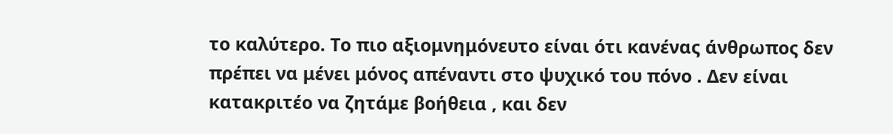το καλύτερο. Το πιο αξιομνημόνευτο είναι ότι κανένας άνθρωπος δεν πρέπει να μένει μόνος απέναντι στο ψυχικό του πόνο . Δεν είναι κατακριτέο να ζητάμε βοήθεια , και δεν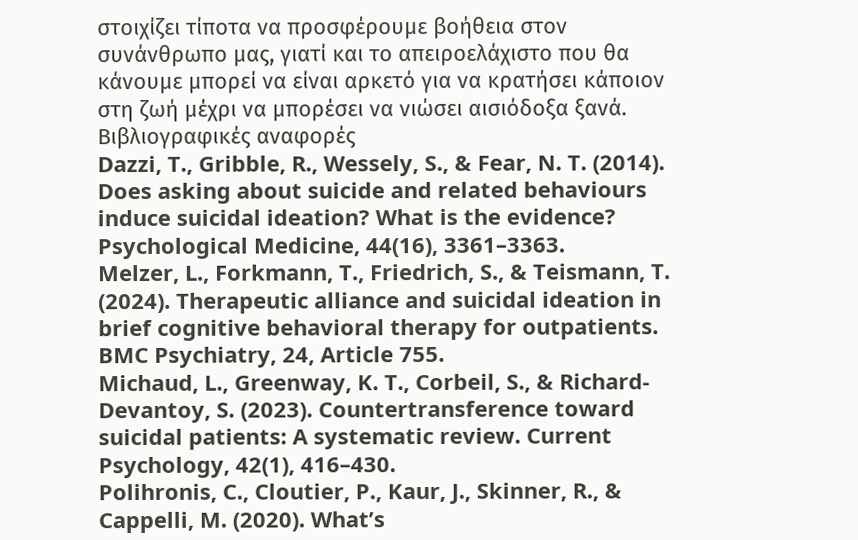στοιχίζει τίποτα να προσφέρουμε βοήθεια στον συνάνθρωπο μας, γιατί και το απειροελάχιστο που θα κάνουμε μπορεί να είναι αρκετό για να κρατήσει κάποιον στη ζωή μέχρι να μπορέσει να νιώσει αισιόδοξα ξανά.
Βιβλιογραφικές αναφορές
Dazzi, T., Gribble, R., Wessely, S., & Fear, N. T. (2014). Does asking about suicide and related behaviours induce suicidal ideation? What is the evidence? Psychological Medicine, 44(16), 3361–3363.
Melzer, L., Forkmann, T., Friedrich, S., & Teismann, T. (2024). Therapeutic alliance and suicidal ideation in brief cognitive behavioral therapy for outpatients. BMC Psychiatry, 24, Article 755.
Michaud, L., Greenway, K. T., Corbeil, S., & Richard-Devantoy, S. (2023). Countertransference toward suicidal patients: A systematic review. Current Psychology, 42(1), 416–430.
Polihronis, C., Cloutier, P., Kaur, J., Skinner, R., & Cappelli, M. (2020). What’s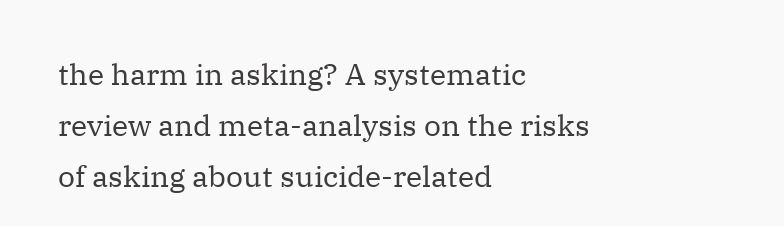the harm in asking? A systematic review and meta-analysis on the risks of asking about suicide-related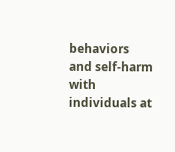behaviors and self-harm with individuals at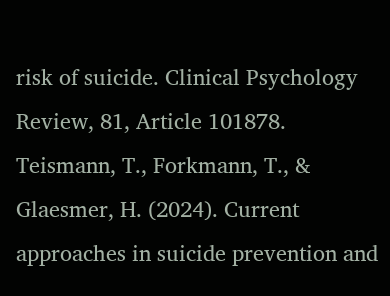risk of suicide. Clinical Psychology Review, 81, Article 101878.
Teismann, T., Forkmann, T., & Glaesmer, H. (2024). Current approaches in suicide prevention and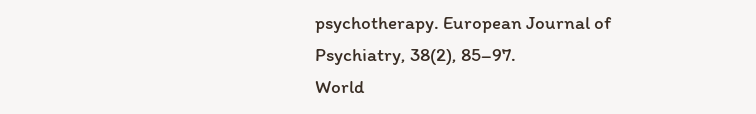psychotherapy. European Journal of Psychiatry, 38(2), 85–97.
World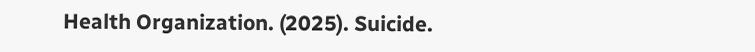Health Organization. (2025). Suicide.